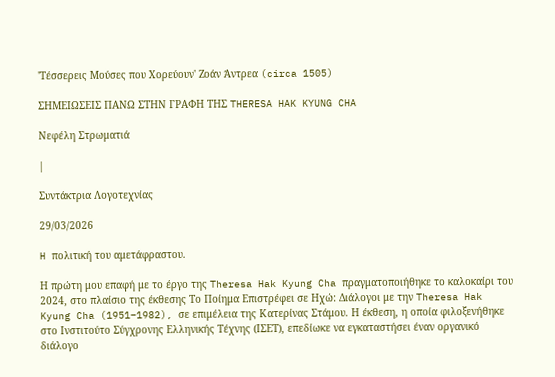'Τέσσερεις Μούσες που Χορεύουν' Ζοάν Άντρεα (circa 1505)

ΣΗΜΕΙΩΣΕΙΣ ΠΑΝΩ ΣΤΗΝ ΓΡΑΦΗ ΤΗΣ THERESA HAK KYUNG CHA

Νεφέλη Στρωματιά

|

Συντάκτρια Λογοτεχνίας

29/03/2026

H πολιτική του αμετάφραστου.

Η πρώτη μου επαφή με το έργο της Theresa Hak Kyung Cha πραγματοποιήθηκε το καλοκαίρι του 2024, στο πλαίσιο της έκθεσης Το Ποίημα Επιστρέφει σε Ηχώ: Διάλογοι με την Theresa Hak Kyung Cha (1951–1982), σε επιμέλεια της Κατερίνας Στάμου. Η έκθεση, η οποία φιλοξενήθηκε στο Ινστιτούτο Σύγχρονης Ελληνικής Τέχνης (ΙΣΕΤ), επεδίωκε να εγκαταστήσει έναν οργανικό διάλογο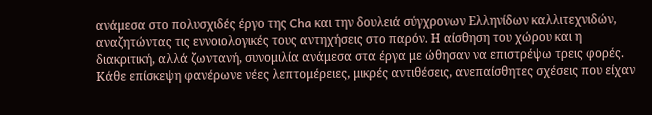ανάμεσα στο πολυσχιδές έργο της Cha και την δουλειά σύγχρονων Ελληνίδων καλλιτεχνιδών, αναζητώντας τις εννοιολογικές τους αντηχήσεις στο παρόν. Η αίσθηση του χώρου και η διακριτική, αλλά ζωντανή, συνομιλία ανάμεσα στα έργα με ώθησαν να επιστρέψω τρεις φορές. Κάθε επίσκεψη φανέρωνε νέες λεπτομέρειες, μικρές αντιθέσεις, ανεπαίσθητες σχέσεις που είχαν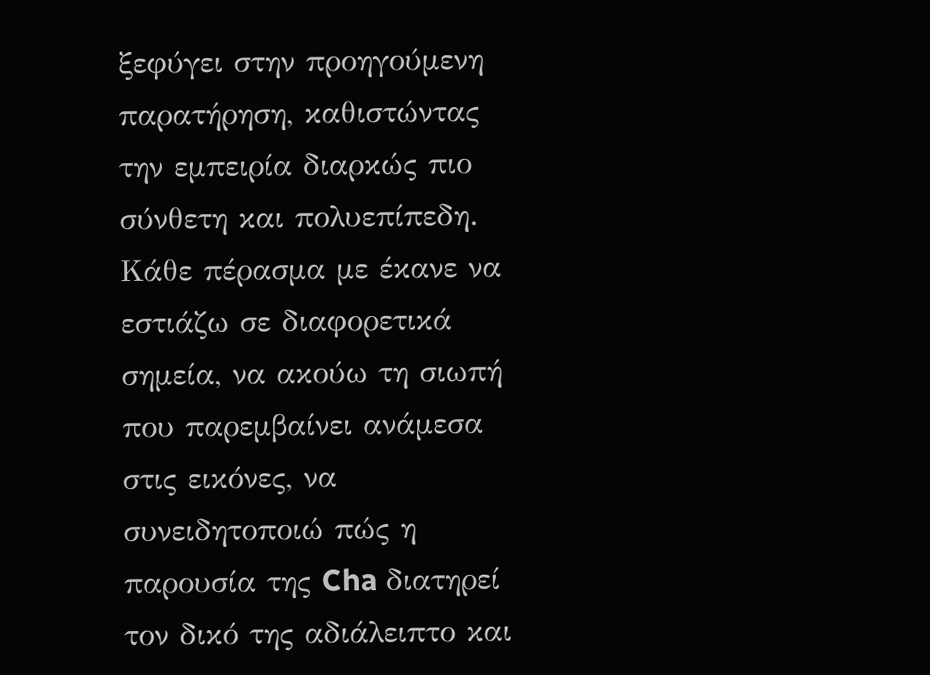ξεφύγει στην προηγούμενη παρατήρηση, καθιστώντας την εμπειρία διαρκώς πιο σύνθετη και πολυεπίπεδη. Κάθε πέρασμα με έκανε να εστιάζω σε διαφορετικά σημεία, να ακούω τη σιωπή που παρεμβαίνει ανάμεσα στις εικόνες, να συνειδητοποιώ πώς η παρουσία της Cha διατηρεί τον δικό της αδιάλειπτο και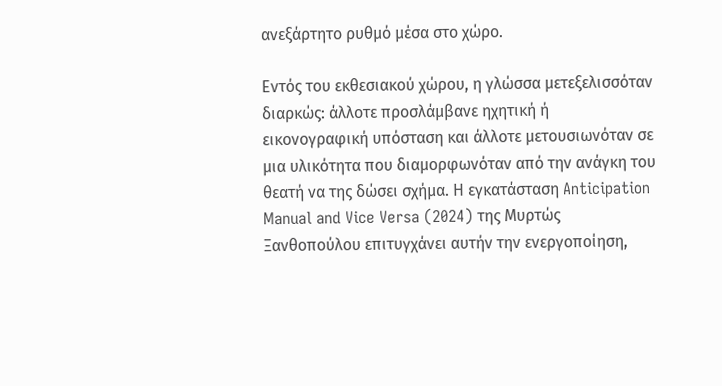ανεξάρτητο ρυθμό μέσα στο χώρο.

Εντός του εκθεσιακού χώρου, η γλώσσα μετεξελισσόταν διαρκώς: άλλοτε προσλάμβανε ηχητική ή εικονογραφική υπόσταση και άλλοτε μετουσιωνόταν σε μια υλικότητα που διαμορφωνόταν από την ανάγκη του θεατή να της δώσει σχήμα. Η εγκατάσταση Anticipation Manual and Vice Versa (2024) της Μυρτώς Ξανθοπούλου επιτυγχάνει αυτήν την ενεργοποίηση,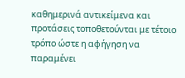καθημερινά αντικείμενα και προτάσεις τοποθετούνται με τέτοιο τρόπο ώστε η αφήγηση να παραμένει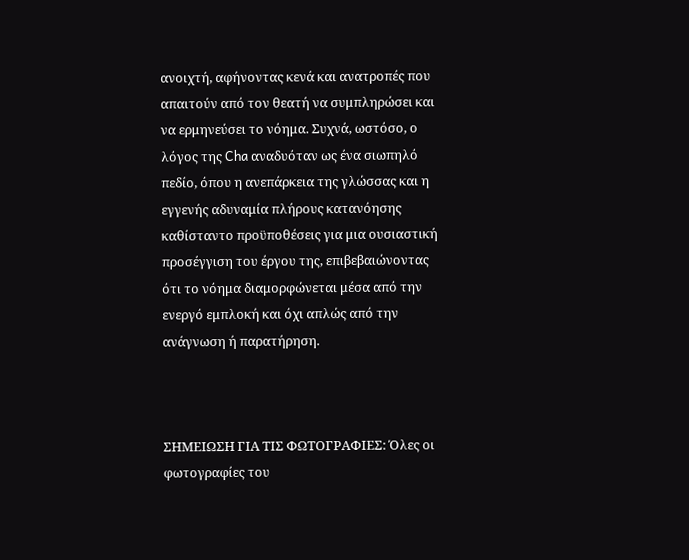ανοιχτή, αφήνοντας κενά και ανατροπές που απαιτούν από τον θεατή να συμπληρώσει και να ερμηνεύσει το νόημα. Συχνά, ωστόσο, ο λόγος της Cha αναδυόταν ως ένα σιωπηλό πεδίο, όπου η ανεπάρκεια της γλώσσας και η εγγενής αδυναμία πλήρους κατανόησης καθίσταντο προϋποθέσεις για μια ουσιαστική προσέγγιση του έργου της, επιβεβαιώνοντας ότι το νόημα διαμορφώνεται μέσα από την ενεργό εμπλοκή και όχι απλώς από την ανάγνωση ή παρατήρηση.



ΣΗΜΕΙΩΣΗ ΓΙΑ ΤΙΣ ΦΩΤΟΓΡΑΦΙΕΣ: Όλες οι φωτογραφίες του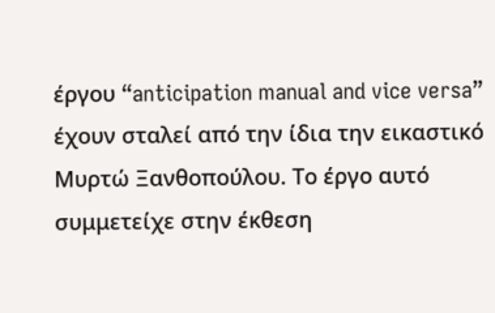έργου “anticipation manual and vice versa” έχουν σταλεί από την ίδια την εικαστικό Μυρτώ Ξανθοπούλου. Το έργο αυτό συμμετείχε στην έκθεση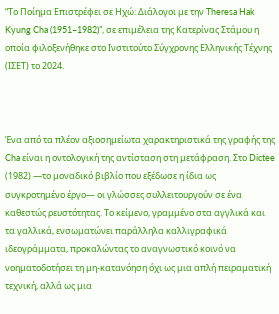“Το Ποίημα Επιστρέφει σε Ηχώ: Διάλογοι με την Theresa Hak Kyung Cha (1951–1982)”, σε επιμέλεια της Κατερίνας Στάμου η οποία φιλοξενήθηκε στο Ινστιτούτο Σύγχρονης Ελληνικής Τέχνης (ΙΣΕΤ) το 2024.



Ένα από τα πλέον αξιοσημείωτα χαρακτηριστικά της γραφής της Cha είναι η οντολογική της αντίσταση στη μετάφραση. Στο Dictee (1982) —το μοναδικό βιβλίο που εξέδωσε η ίδια ως συγκροτημένο έργο— οι γλώσσες συλλειτουργούν σε ένα καθεστώς ρευστότητας. Το κείμενο, γραμμένο στα αγγλικά και τα γαλλικά, ενσωματώνει παράλληλα καλλιγραφικά ιδεογράμματα, προκαλώντας το αναγνωστικό κοινό να νοηματοδοτήσει τη μη-κατανόηση όχι ως μια απλή πειραματική τεχνική, αλλά ως μια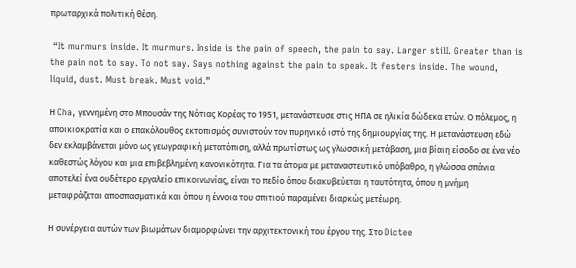πρωταρχικά πολιτική θέση.

 “It murmurs inside. It murmurs. Inside is the pain of speech, the pain to say. Larger stilI. Greater than is the pain not to say. To not say. Says nothing against the pain to speak. It festers inside. The wound, liquid, dust. Must break. Must void.”

Η Cha, γεννημένη στο Μπουσάν της Νότιας Κορέας το 1951, μετανάστευσε στις ΗΠΑ σε ηλικία δώδεκα ετών. Ο πόλεμος, η αποικιοκρατία και ο επακόλουθος εκτοπισμός συνιστούν τον πυρηνικό ιστό της δημιουργίας της. Η μετανάστευση εδώ δεν εκλαμβάνεται μόνο ως γεωγραφική μετατόπιση, αλλά πρωτίστως ως γλωσσική μετάβαση, μια βίαιη είσοδο σε ένα νέο καθεστώς λόγου και μια επιβεβλημένη κανονικότητα. Για τα άτομα με μεταναστευτικό υπόβαθρο, η γλώσσα σπάνια αποτελεί ένα ουδέτερο εργαλείο επικοινωνίας, είναι το πεδίο όπου διακυβεύεται η ταυτότητα, όπου η μνήμη μεταφράζεται αποσπασματικά και όπου η έννοια του σπιτιού παραμένει διαρκώς μετέωρη.

Η συνέργεια αυτών των βιωμάτων διαμορφώνει την αρχιτεκτονική του έργου της. Στο Dictee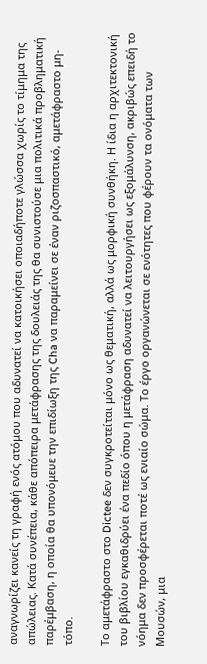αναγνωρίζει κανείς τη γραφή ενός ατόμου που αδυνατεί να κατοικήσει οποιαδήποτε γλώσσα χωρίς το τίμημα της απώλειας. Κατά συνέπεια, κάθε απόπειρα μετάφρασης της δουλειάς της θα συνιστούσε μια πολιτικά προβληματική παρέμβαση, η οποία θα υπονόμευε την επιδίωξη της Cha να παραμείνει σε έναν ριζοσπαστικό, αμετάφραστο μη-τόπο.

Το αμετάφραστο στο Dictee δεν συγκροτείται μόνο ως θεματική, αλλά ως μορφική συνθήκη. Η ίδια η αρχιτεκτονική του βιβλίου εγκαθιδρύει ένα πεδίο όπου η μετάφραση αδυνατεί να λειτουργήσει ως εξομάλυνση, ακριβώς επειδή το νόημα δεν προσφέρεται ποτέ ως ενιαίο σώμα. Το έργο οργανώνεται σε ενότητες που φέρουν τα ονόματα των Μουσών, μια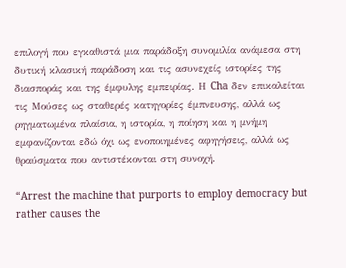επιλογή που εγκαθιστά μια παράδοξη συνομιλία ανάμεσα στη δυτική κλασική παράδοση και τις ασυνεχείς ιστορίες της διασποράς και της έμφυλης εμπειρίας. Η Cha δεν επικαλείται τις Μούσες ως σταθερές κατηγορίες έμπνευσης, αλλά ως ρηγματωμένα πλαίσια, η ιστορία, η ποίηση και η μνήμη εμφανίζονται εδώ όχι ως ενοποιημένες αφηγήσεις, αλλά ως θραύσματα που αντιστέκονται στη συνοχή.

“Arrest the machine that purports to employ democracy but rather causes the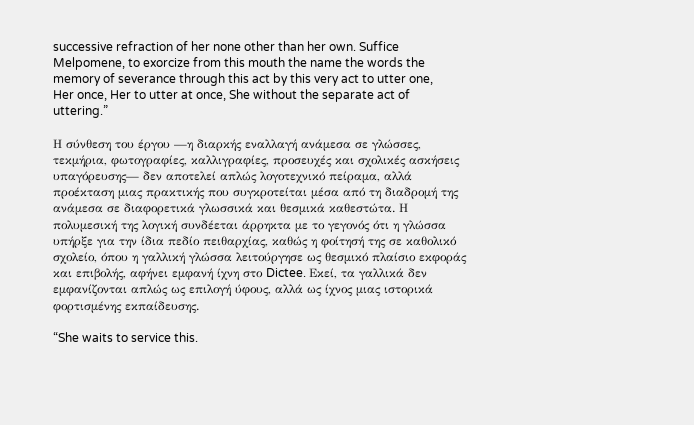successive refraction of her none other than her own. Suffice Melpomene, to exorcize from this mouth the name the words the memory of severance through this act by this very act to utter one, Her once, Her to utter at once, She without the separate act of uttering.”

Η σύνθεση του έργου —η διαρκής εναλλαγή ανάμεσα σε γλώσσες, τεκμήρια, φωτογραφίες, καλλιγραφίες, προσευχές και σχολικές ασκήσεις υπαγόρευσης— δεν αποτελεί απλώς λογοτεχνικό πείραμα, αλλά προέκταση μιας πρακτικής που συγκροτείται μέσα από τη διαδρομή της ανάμεσα σε διαφορετικά γλωσσικά και θεσμικά καθεστώτα. Η πολυμεσική της λογική συνδέεται άρρηκτα με το γεγονός ότι η γλώσσα υπήρξε για την ίδια πεδίο πειθαρχίας, καθώς η φοίτησή της σε καθολικό σχολείο, όπου η γαλλική γλώσσα λειτούργησε ως θεσμικό πλαίσιο εκφοράς και επιβολής, αφήνει εμφανή ίχνη στο Dictee. Εκεί, τα γαλλικά δεν εμφανίζονται απλώς ως επιλογή ύφους, αλλά ως ίχνος μιας ιστορικά φορτισμένης εκπαίδευσης.

“She waits to service this.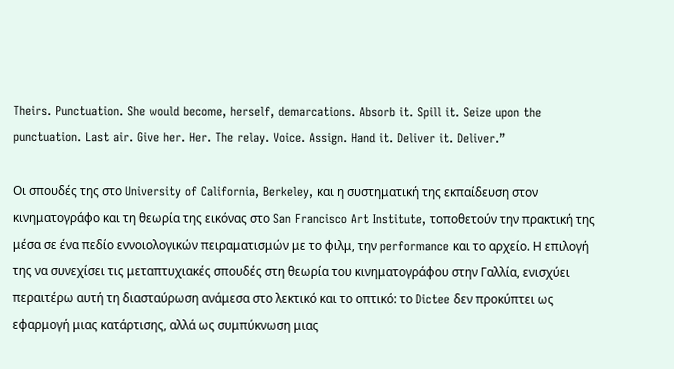Theirs. Punctuation. She would become, herself, demarcations. Absorb it. Spill it. Seize upon the punctuation. Last air. Give her. Her. The relay. Voice. Assign. Hand it. Deliver it. Deliver.”

Οι σπουδές της στο University of California, Berkeley, και η συστηματική της εκπαίδευση στον κινηματογράφο και τη θεωρία της εικόνας στο San Francisco Art Institute, τοποθετούν την πρακτική της μέσα σε ένα πεδίο εννοιολογικών πειραματισμών με το φιλμ, την performance και το αρχείο. Η επιλογή της να συνεχίσει τις μεταπτυχιακές σπουδές στη θεωρία του κινηματογράφου στην Γαλλία, ενισχύει περαιτέρω αυτή τη διασταύρωση ανάμεσα στο λεκτικό και το οπτικό: το Dictee δεν προκύπτει ως εφαρμογή μιας κατάρτισης, αλλά ως συμπύκνωση μιας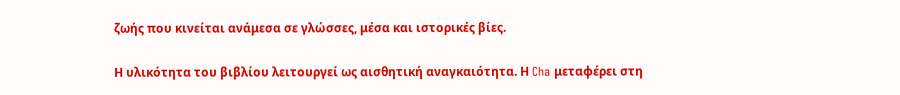ζωής που κινείται ανάμεσα σε γλώσσες, μέσα και ιστορικές βίες.

Η υλικότητα του βιβλίου λειτουργεί ως αισθητική αναγκαιότητα. Η Cha μεταφέρει στη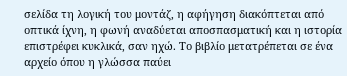σελίδα τη λογική του μοντάζ, η αφήγηση διακόπτεται από οπτικά ίχνη, η φωνή αναδύεται αποσπασματική και η ιστορία επιστρέφει κυκλικά, σαν ηχώ. Το βιβλίο μετατρέπεται σε ένα αρχείο όπου η γλώσσα παύει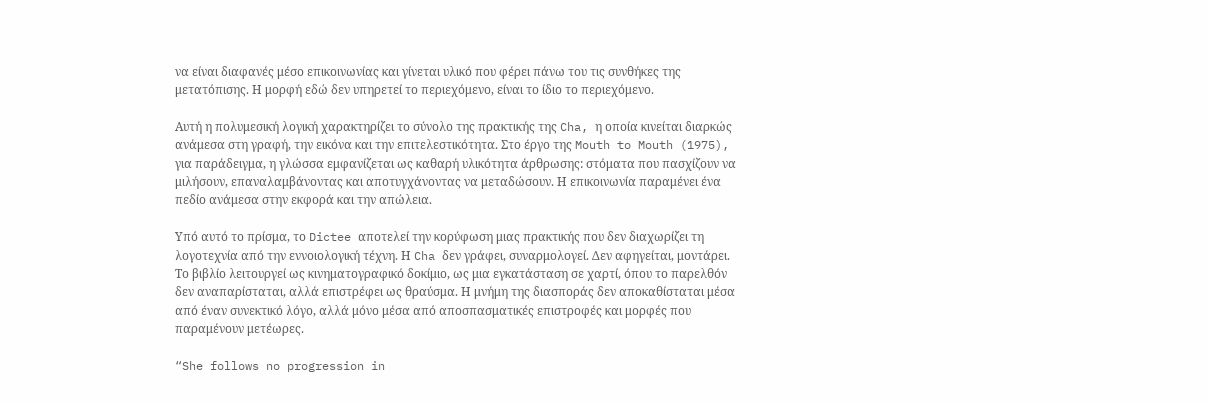να είναι διαφανές μέσο επικοινωνίας και γίνεται υλικό που φέρει πάνω του τις συνθήκες της μετατόπισης. Η μορφή εδώ δεν υπηρετεί το περιεχόμενο, είναι το ίδιο το περιεχόμενο.

Αυτή η πολυμεσική λογική χαρακτηρίζει το σύνολο της πρακτικής της Cha, η οποία κινείται διαρκώς ανάμεσα στη γραφή, την εικόνα και την επιτελεστικότητα. Στο έργο της Mouth to Mouth (1975), για παράδειγμα, η γλώσσα εμφανίζεται ως καθαρή υλικότητα άρθρωσης: στόματα που πασχίζουν να μιλήσουν, επαναλαμβάνοντας και αποτυγχάνοντας να μεταδώσουν. Η επικοινωνία παραμένει ένα πεδίο ανάμεσα στην εκφορά και την απώλεια.

Υπό αυτό το πρίσμα, το Dictee αποτελεί την κορύφωση μιας πρακτικής που δεν διαχωρίζει τη λογοτεχνία από την εννοιολογική τέχνη. Η Cha δεν γράφει, συναρμολογεί. Δεν αφηγείται, μοντάρει. Το βιβλίο λειτουργεί ως κινηματογραφικό δοκίμιο, ως μια εγκατάσταση σε χαρτί, όπου το παρελθόν δεν αναπαρίσταται, αλλά επιστρέφει ως θραύσμα. Η μνήμη της διασποράς δεν αποκαθίσταται μέσα από έναν συνεκτικό λόγο, αλλά μόνο μέσα από αποσπασματικές επιστροφές και μορφές που παραμένουν μετέωρες.

“She follows no progression in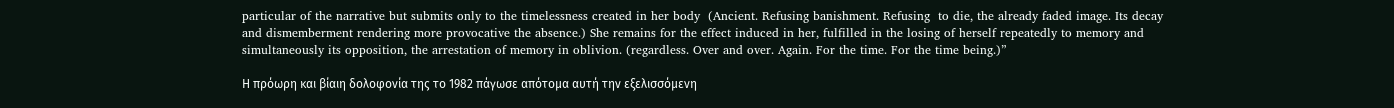particular of the narrative but submits only to the timelessness created in her body  (Ancient. Refusing banishment. Refusing  to die, the already faded image. Its decay and dismemberment rendering more provocative the absence.) She remains for the effect induced in her, fulfilled in the losing of herself repeatedly to memory and simultaneously its opposition, the arrestation of memory in oblivion. (regardless. Over and over. Again. For the time. For the time being.)”

Η πρόωρη και βίαιη δολοφονία της το 1982 πάγωσε απότομα αυτή την εξελισσόμενη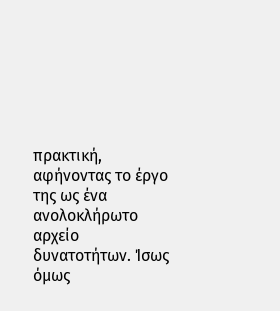πρακτική, αφήνοντας το έργο της ως ένα ανολοκλήρωτο αρχείο δυνατοτήτων. Ίσως όμως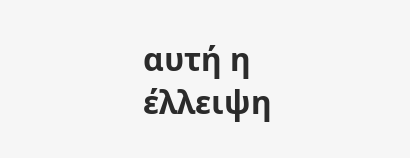αυτή η έλλειψη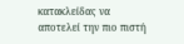κατακλείδας να αποτελεί την πιο πιστή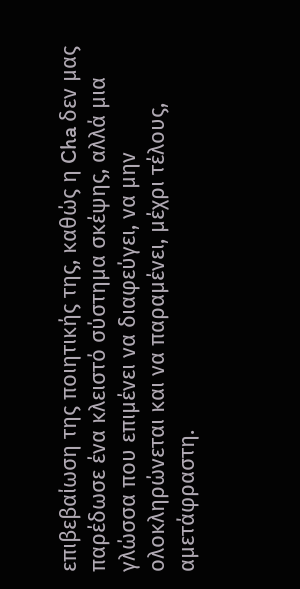επιβεβαίωση της ποιητικής της, καθώς η Cha δεν μας παρέδωσε ένα κλειστό σύστημα σκέψης, αλλά μια γλώσσα που επιμένει να διαφεύγει, να μην ολοκληρώνεται και να παραμένει, μέχρι τέλους, αμετάφραστη.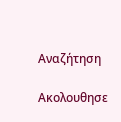Αναζήτηση

Ακολουθησε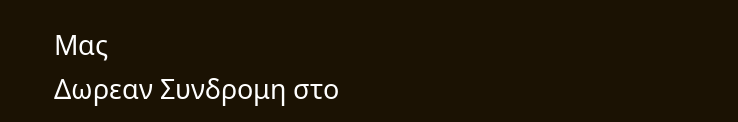Μας
Δωρεαν Συνδρομη στο